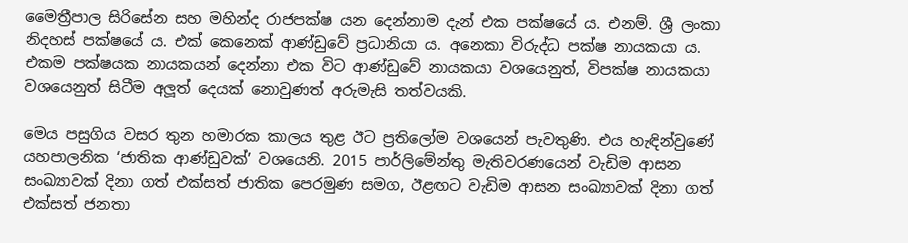මෛත්‍රීපාල සිරිසේන සහ මහින්ද රාජපක්ෂ යන දෙන්නාම දැන් එක පක්ෂයේ ය. එනම්. ශ්‍රී ලංකා නිදහස් පක්ෂයේ ය. එක් කෙනෙක් ආණ්ඩුවේ ප්‍රධානියා ය. අනෙකා විරුද්ධ පක්ෂ නායකයා ය. එකම පක්ෂයක නායකයන් දෙන්නා එක විට ආණ්ඩුවේ නායකයා වශයෙනුත්, විපක්ෂ නායකයා වශයෙනුත් සිටීම අලූත් දෙයක් නොවුණත් අරුමැසි තත්වයකි.

මෙය පසුගිය වසර තුන හමාරක කාලය තුළ ඊට ප්‍රතිලෝම වශයෙන් පැවතුණි. එය හැඳින්වුණේ යහපාලනික ‘ජාතික ආණ්ඩුවක්’ වශයෙනි. 2015 පාර්ලිමේන්තු මැතිවරණයෙන් වැඩිම ආසන සංඛ්‍යාවක් දිනා ගත් එක්සත් ජාතික පෙරමුණ සමග, ඊළඟට වැඩිම ආසන සංඛ්‍යාවක් දිනා ගත් එක්සත් ජනතා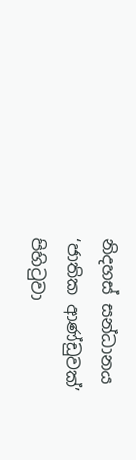නිදහස් සන්ධානය ‘ජාතික ආණ්ඩුවක්’ පිහිටුවා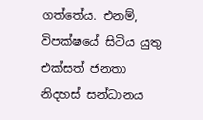ගත්තේය. එනම්, විපක්ෂයේ සිටිය යුතු එක්සත් ජනතා නිදහස් සන්ධානය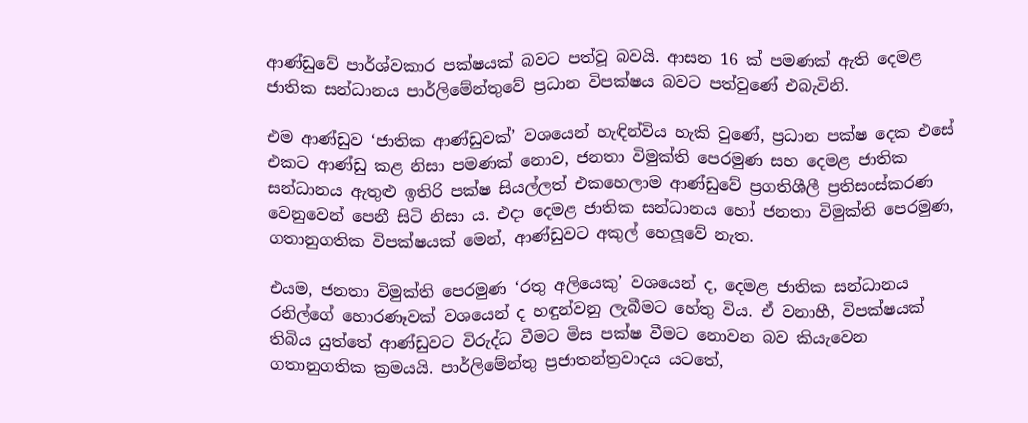ආණ්ඩුවේ පාර්ශ්වකාර පක්ෂයක් බවට පත්වූ බවයි. ආසන 16 ක් පමණක් ඇති දෙමළ ජාතික සන්ධානය පාර්ලිමේන්තුවේ ප්‍රධාන විපක්ෂය බවට පත්වුණේ එබැවිනි.

එම ආණ්ඩුව ‘ජාතික ආණ්ඩුවක්’ වශයෙන් හැඳින්විය හැකි වුණේ, ප්‍රධාන පක්ෂ දෙක එසේ එකට ආණ්ඩු කළ නිසා පමණක් නොව, ජනතා විමුක්ති පෙරමුණ සහ දෙමළ ජාතික සන්ධානය ඇතුළු ඉතිරි පක්ෂ සියල්ලත් එකහෙලාම ආණ්ඩුවේ ප්‍රගතිශීලී ප්‍රතිසංස්කරණ වෙනුවෙන් පෙනී සිටි නිසා ය. එදා දෙමළ ජාතික සන්ධානය හෝ ජනතා විමුක්ති පෙරමුණ, ගතානුගතික විපක්ෂයක් මෙන්, ආණ්ඩුවට අකුල් හෙලූවේ නැත.

එයම, ජනතා විමුක්ති පෙරමුණ ‘රතු අලියෙකු’ වශයෙන් ද, දෙමළ ජාතික සන්ධානය රනිල්ගේ හොරණෑවක් වශයෙන් ද හඳුන්වනු ලැබීමට හේතු විය. ඒ වනාහී, විපක්ෂයක් තිබිය යුත්තේ ආණ්ඩුවට විරුද්ධ වීමට මිස පක්ෂ වීමට නොවන බව කියැවෙන ගතානුගතික ක්‍රමයයි. පාර්ලිමේන්තු ප්‍රජාතන්ත්‍රවාදය යටතේ,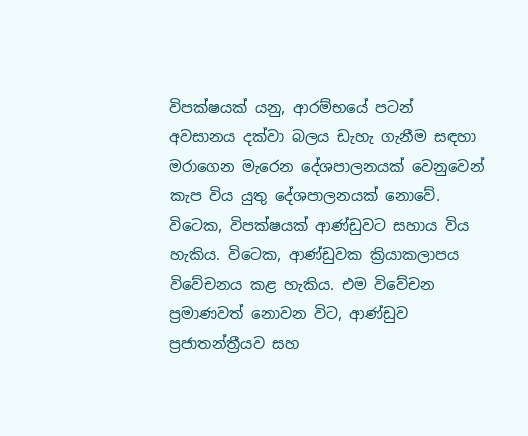විපක්ෂයක් යනු, ආරම්භයේ පටන් අවසානය දක්වා බලය ඩැහැ ගැනීම සඳහා මරාගෙන මැරෙන දේශපාලනයක් වෙනුවෙන් කැප විය යුතු දේශපාලනයක් නොවේ. විටෙක, විපක්ෂයක් ආණ්ඩුවට සහාය විය හැකිය. විටෙක, ආණ්ඩුවක ක්‍රියාකලාපය විවේචනය කළ හැකිය. එම විවේචන ප්‍රමාණවත් නොවන විට, ආණ්ඩුව ප්‍රජාතන්ත්‍රීයව සහ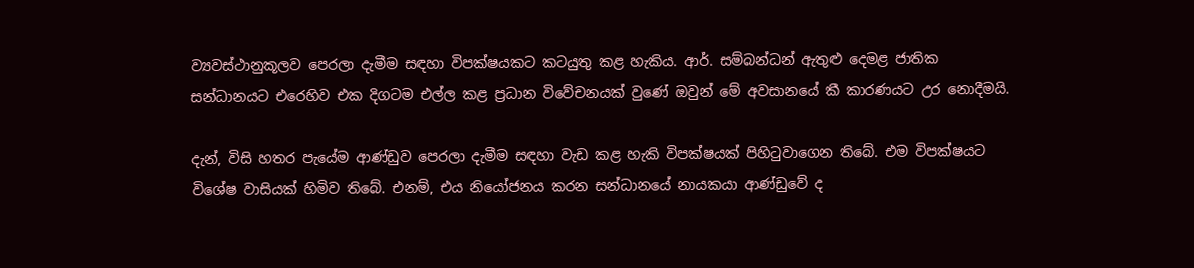ව්‍යවස්ථානුකූලව පෙරලා දැමීම සඳහා විපක්ෂයකට කටයුතු කළ හැකිය. ආර්. සම්බන්ධන් ඇතුළු දෙමළ ජාතික සන්ධානයට එරෙහිව එක දිගටම එල්ල කළ ප්‍රධාන විවේචනයක් වුණේ ඔවුන් මේ අවසානයේ කී කාරණයට උර නොදීමයි.

දැන්, විසි හතර පැයේම ආණ්ඩුව පෙරලා දැමීම සඳහා වැඩ කළ හැකි විපක්ෂයක් පිහිටුවාගෙන තිබේ. එම විපක්ෂයට විශේෂ වාසියක් හිමිව තිබේ. එනම්, එය නියෝජනය කරන සන්ධානයේ නායකයා ආණ්ඩුවේ ද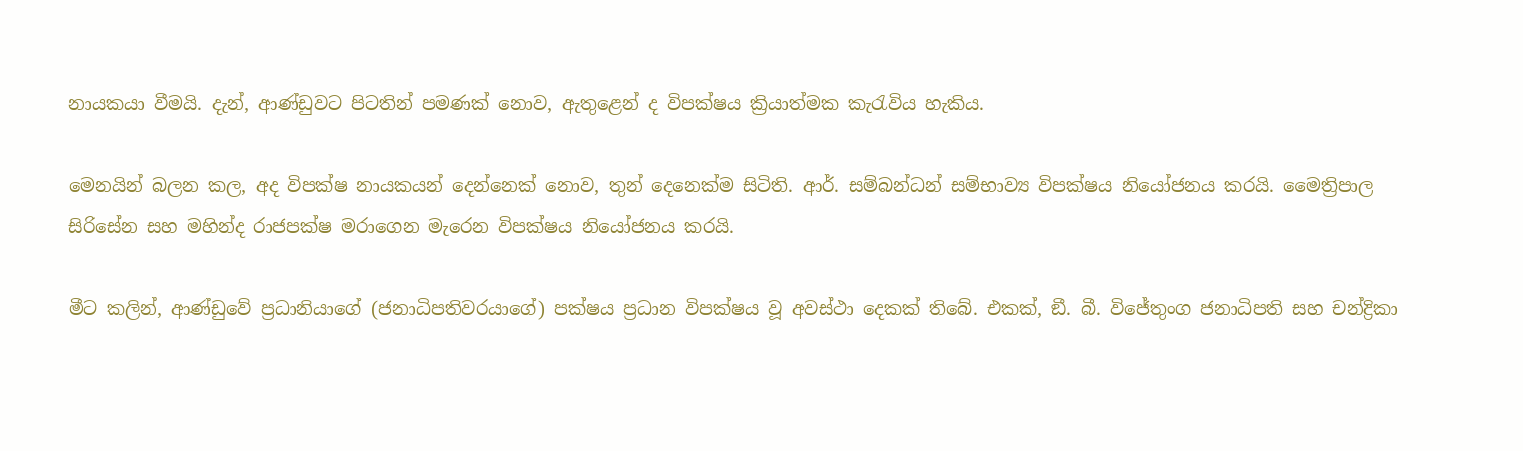නායකයා වීමයි. දැන්, ආණ්ඩුවට පිටතින් පමණක් නොව, ඇතුළෙන් ද විපක්ෂය ක්‍රියාත්මක කැරැවිය හැකිය.

මෙනයින් බලන කල, අද විපක්ෂ නායකයන් දෙන්නෙක් නොව, තුන් දෙනෙක්ම සිටිති. ආර්. සම්බන්ධන් සම්භාව්‍ය විපක්ෂය නියෝජනය කරයි. මෛත්‍රිපාල සිරිසේන සහ මහින්ද රාජපක්ෂ මරාගෙන මැරෙන විපක්ෂය නියෝජනය කරයි.

මීට කලින්, ආණ්ඩුවේ ප්‍රධානියාගේ (ජනාධිපතිවරයාගේ) පක්ෂය ප්‍රධාන විපක්ෂය වූ අවස්ථා දෙකක් තිබේ. එකක්, ඞී. බී. විජේතුංග ජනාධිපති සහ චන්ද්‍රිකා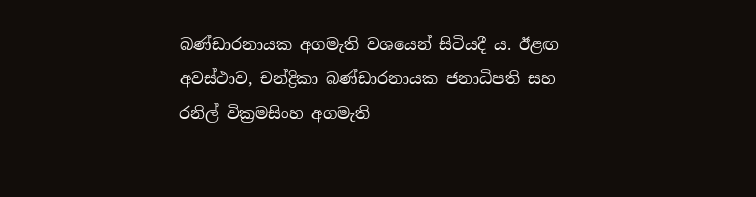බණ්ඩාරනායක අගමැති වශයෙන් සිටියදී ය. ඊළඟ අවස්ථාව, චන්ද්‍රිකා බණ්ඩාරනායක ජනාධිපති සහ රනිල් වික්‍රමසිංහ අගමැති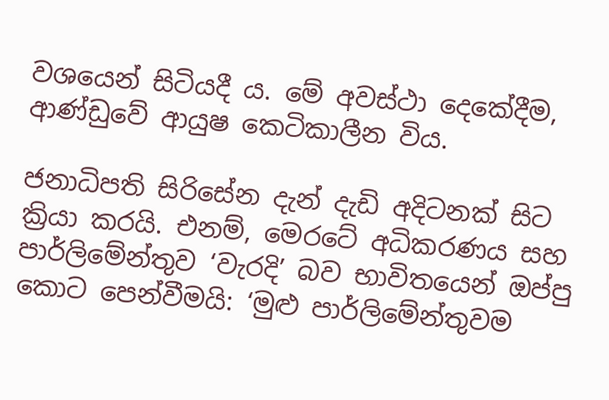වශයෙන් සිටියදී ය. මේ අවස්ථා දෙකේදීම, ආණ්ඩුවේ ආයුෂ කෙටිකාලීන විය.

ජනාධිපති සිරිසේන දැන් දැඩි අදිටනක් සිට ක්‍රියා කරයි. එනම්, මෙරටේ අධිකරණය සහ පාර්ලිමේන්තුව ‘වැරදි’ බව භාවිතයෙන් ඔප්පු කොට පෙන්වීමයි: ‘මුළු පාර්ලිමේන්තුවම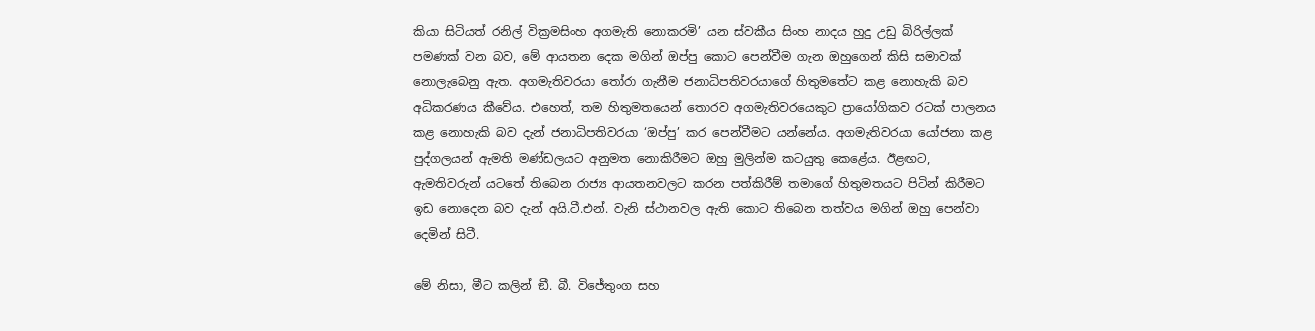කියා සිටියත් රනිල් වික්‍රමසිංහ අගමැති නොකරමි’ යන ස්වකීය සිංහ නාදය හුදු උඩු බිරිල්ලක් පමණක් වන බව, මේ ආයතන දෙක මගින් ඔප්පු කොට පෙන්වීම ගැන ඔහුගෙන් කිසි සමාවක් නොලැබෙනු ඇත. අගමැතිවරයා තෝරා ගැනීම ජනාධිපතිවරයාගේ හිතුමතේට කළ නොහැකි බව අධිකරණය කීවේය. එහෙත්, තම හිතුමතයෙන් තොරව අගමැතිවරයෙකුට ප්‍රායෝගිකව රටක් පාලනය කළ නොහැකි බව දැන් ජනාධිපතිවරයා ‘ඔප්පු’ කර පෙන්වීමට යන්නේය. අගමැතිවරයා යෝජනා කළ පුද්ගලයන් ඇමති මණ්ඩලයට අනුමත නොකිරීමට ඔහු මුලින්ම කටයුතු කෙළේය. ඊළඟට, ඇමතිවරුන් යටතේ තිබෙන රාජ්‍ය ආයතනවලට කරන පත්කිරීම් තමාගේ හිතුමතයට පිටින් කිරීමට ඉඩ නොදෙන බව දැන් අයි.ටී.එන්. වැනි ස්ථානවල ඇති කොට තිබෙන තත්වය මගින් ඔහු පෙන්වා දෙමින් සිටී.

මේ නිසා, මීට කලින් ඞී. බී. විජේතුංග සහ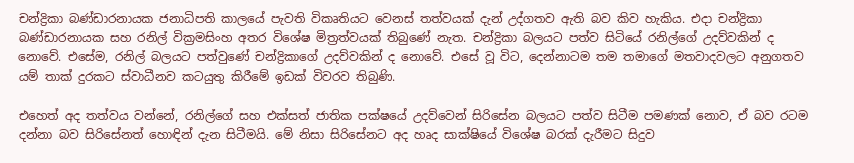චන්ද්‍රිකා බණ්ඩාරනායක ජනාධිපති කාලයේ පැවති විකෘතියට වෙනස් තත්වයක් දැන් උද්ගතව ඇති බව කිව හැකිය. එදා චන්ද්‍රිකා බණ්ඩාරනායක සහ රනිල් වික්‍රමසිංහ අතර විශේෂ මිත්‍රත්වයක් තිබුණේ නැත. චන්ද්‍රිකා බලයට පත්ව සිටියේ රනිල්ගේ උදව්වකින් ද නොවේ. එසේම, රනිල් බලයට පත්වුණේ චන්ද්‍රිකාගේ උදව්වකින් ද නොවේ. එසේ වූ විට, දෙන්නාටම තම තමාගේ මතවාදවලට අනුගතව යම් තාක් දුරකට ස්වාධීනව කටයුතු කිරීමේ ඉඩක් විවරව තිබුණි.

එහෙත් අද තත්වය වන්නේ, රනිල්ගේ සහ එක්සත් ජාතික පක්ෂයේ උදව්වෙන් සිරිසේන බලයට පත්ව සිටීම පමණක් නොව, ඒ බව රටම දන්නා බව සිරිසේනත් හොඳින් දැන සිටීමයි. මේ නිසා සිරිසේනට අද හෘද සාක්ෂියේ විශේෂ බරක් දැරීමට සිදුව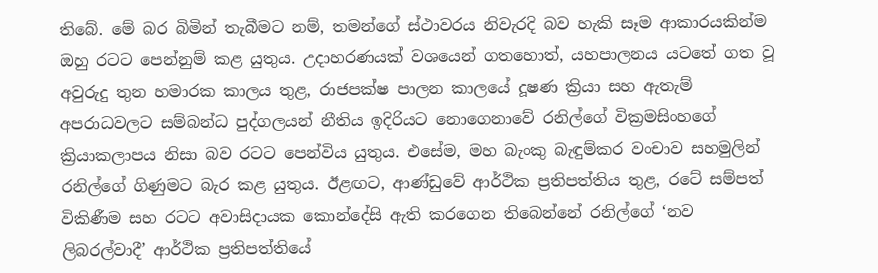තිබේ. මේ බර බිමින් තැබීමට නම්, තමන්ගේ ස්ථාවරය නිවැරදි බව හැකි සෑම ආකාරයකින්ම ඔහු රටට පෙන්නුම් කළ යුතුය. උදාහරණයක් වශයෙන් ගතහොත්, යහපාලනය යටතේ ගත වූ අවුරුදු තුන හමාරක කාලය තුළ, රාජපක්ෂ පාලන කාලයේ දූෂණ ක්‍රියා සහ ඇතැම් අපරාධවලට සම්බන්ධ පුද්ගලයන් නීතිය ඉදිරියට නොගෙනාවේ රනිල්ගේ වික්‍රමසිංහගේ ක්‍රියාකලාපය නිසා බව රටට පෙන්විය යුතුය. එසේම, මහ බැංකු බැඳුම්කර වංචාව සහමුලින් රනිල්ගේ ගිණුමට බැර කළ යුතුය. ඊළඟට, ආණ්ඩුවේ ආර්ථික ප්‍රතිපත්තිය තුළ, රටේ සම්පත් විකිණීම සහ රටට අවාසිදායක කොන්දේසි ඇති කරගෙන තිබෙන්නේ රනිල්ගේ ‘නව ලිබරල්වාදී’ ආර්ථික ප්‍රතිපත්තියේ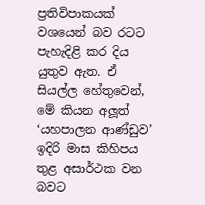ප්‍රතිවිපාකයක් වශයෙන් බව රටට පැහැදිළි කර දිය යුතුව ඇත. ඒ සියල්ල හේතුවෙන්, මේ කියන අලූත් ‘යහපාලන ආණ්ඩුව’ ඉදිරි මාස කිහිපය තුළ අසාර්ථක වන බවට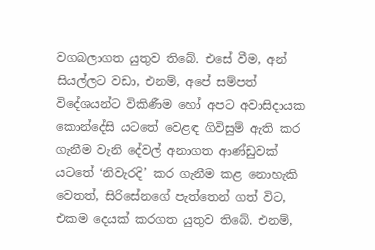වගබලාගත යුතුව තිබේ. එසේ වීම, අන් සියල්ලට වඩා, එනම්, අපේ සම්පත් විදේශයන්ට විකිණීම හෝ අපට අවාසිදායක කොන්දේසි යටතේ වෙළඳ ගිවිසුම් ඇති කර ගැනීම වැනි දේවල් අනාගත ආණ්ඩුවක් යටතේ ‘නිවැරදි’ කර ගැනීම කළ නොහැකි වෙතත්, සිරිසේනගේ පැත්තෙන් ගත් විට, එකම දෙයක් කරගත යුතුව තිබේ. එනම්,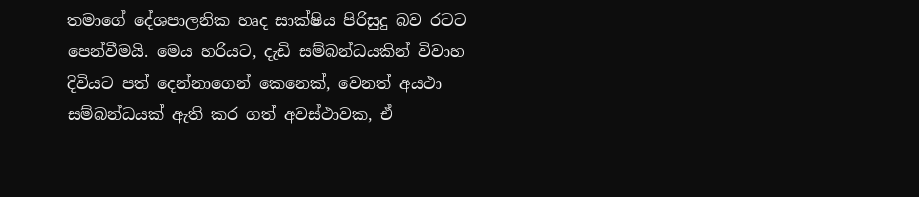තමාගේ දේශපාලනික හෘද සාක්ෂිය පිරිසුදු බව රටට පෙන්වීමයි. මෙය හරියට, දැඩි සම්බන්ධයකින් විවාහ දිවියට පත් දෙන්නාගෙන් කෙනෙක්, වෙනත් අයථා සම්බන්ධයක් ඇති කර ගත් අවස්ථාවක, ඒ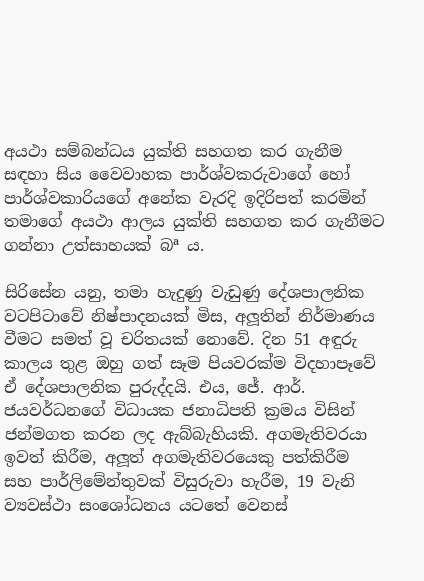අයථා සම්බන්ධය යුක්ති සහගත කර ගැනීම සඳහා සිය වෛවාහක පාර්ශ්වකරුවාගේ හෝ පාර්ශ්වකාරියගේ අනේක වැරදි ඉදිරිපත් කරමින් තමාගේ අයථා ආලය යුක්ති සහගත කර ගැනීමට ගන්නා උත්සාහයක් බª ය.

සිරිසේන යනු, තමා හැදුණු වැඩුණු දේශපාලනික වටපිටාවේ නිෂ්පාදනයක් මිස, අලූතින් නිර්මාණය වීමට සමත් වූ චරිතයක් නොවේ. දින 51 අඳුරු කාලය තුළ ඔහු ගත් සෑම පියවරක්ම විදහාපෑවේ ඒ දේශපාලනික පුරුද්දයි. එය, ජේ. ආර්. ජයවර්ධනගේ විධායක ජනාධිපති ක්‍රමය විසින් ජන්මගත කරන ලද ඇබ්බැහියකි. අගමැතිවරයා ඉවත් කිරීම, අලූත් අගමැතිවරයෙකු පත්කිරීම සහ පාර්ලිමේන්තුවක් විසුරුවා හැරීම, 19 වැනි ව්‍යවස්ථා සංශෝධනය යටතේ වෙනස්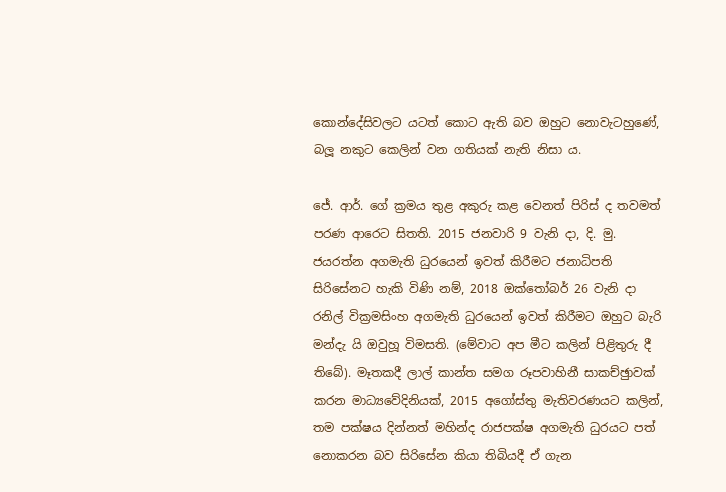කොන්දේසිවලට යටත් කොට ඇති බව ඔහුට නොවැටහුණේ, බලූ නකුට කෙලින් වන ගතියක් නැති නිසා ය.

ජේ. ආර්. ගේ ක්‍රමය තුළ අකුරු කළ වෙනත් පිරිස් ද තවමත් පරණ ආරෙට සිතති. 2015 ජනවාරි 9 වැනි දා, දි. මු. ජයරත්න අගමැති ධුරයෙන් ඉවත් කිරීමට ජනාධිපති සිරිසේනට හැකි විණි නම්, 2018 ඔක්තෝබර් 26 වැනි දා රනිල් වික්‍රමසිංහ අගමැති ධුරයෙන් ඉවත් කිරීමට ඔහුට බැරි මන්දැ යි ඔවුහූ විමසති. (මේවාට අප මීට කලින් පිළිතුරු දී තිබේ). මෑතකදී ලාල් කාන්ත සමග රූපවාහිනී සාකච්ඡුාවක් කරන මාධ්‍යවේදිනියක්, 2015 අගෝස්තු මැතිවරණයට කලින්, තම පක්ෂය දින්නත් මහින්ද රාජපක්ෂ අගමැති ධුරයට පත් නොකරන බව සිරිසේන කියා තිබියදී ඒ ගැන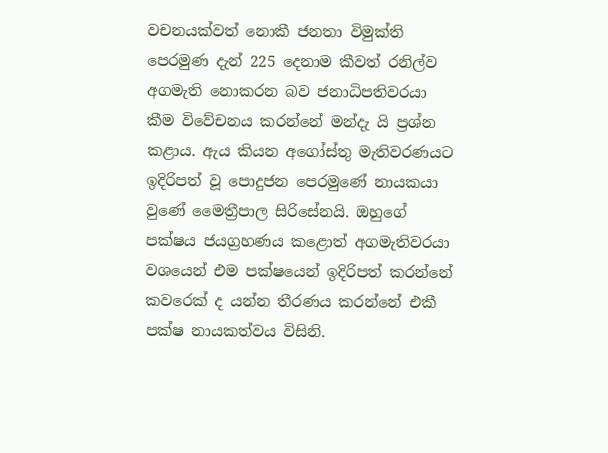වචනයක්වත් නොකී ජනතා විමුක්ති පෙරමුණ දැන් 225 දෙනාම කීවත් රනිල්ව අගමැති නොකරන බව ජනාධිපතිවරයා කීම විවේචනය කරන්නේ මන්දැ යි ප්‍රශ්න කළාය. ඇය කියන අගෝස්තු මැතිවරණයට ඉදිරිපත් වූ පොදුජන පෙරමුණේ නායකයා වුණේ මෛත්‍රීපාල සිරිසේනයි. ඔහුගේ පක්ෂය ජයග්‍රහණය කළොත් අගමැතිවරයා වශයෙන් එම පක්ෂයෙන් ඉදිරිපත් කරන්නේ කවරෙක් ද යන්න තීරණය කරන්නේ එකී පක්ෂ නායකත්වය විසිනි.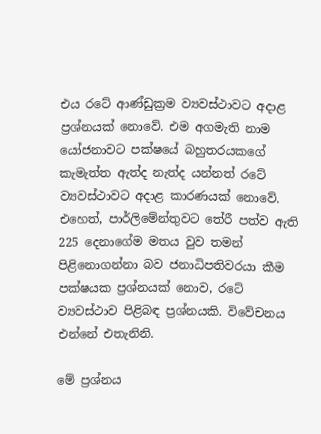එය රටේ ආණ්ඩුක්‍රම ව්‍යවස්ථාවට අදාළ ප්‍රශ්නයක් නොවේ. එම අගමැති නාම යෝජනාවට පක්ෂයේ බහුතරයකගේ කැමැත්ත ඇත්ද නැත්ද යන්නත් රටේ ව්‍යවස්ථාවට අදාළ කාරණයක් නොවේ. එහෙත්, පාර්ලිමේන්තුවට තේරී පත්ව ඇති 225 දෙනාගේම මතය වුව තමන් පිළිනොගන්නා බව ජනාධිපතිවරයා කීම පක්ෂයක ප්‍රශ්නයක් නොව, රටේ ව්‍යවස්ථාව පිළිබඳ ප්‍රශ්නයකි. විවේචනය එන්නේ එතැනිනි.

මේ ප්‍රශ්නය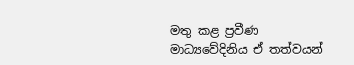මතු කළ ප්‍රවීණ මාධ්‍යවේදිනිය ඒ තත්වයන්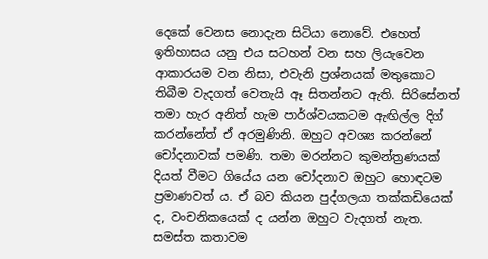දෙකේ වෙනස නොදැන සිටියා නොවේ. එහෙත් ඉතිහාසය යනු එය සටහන් වන සහ ලියැවෙන ආකාරයම වන නිසා, එවැනි ප්‍රශ්නයක් මතුකොට තිබීම වැදගත් වෙතැයි ඈ සිතන්නට ඇති. සිරිසේනත් තමා හැර අනිත් හැම පාර්ශ්වයකටම ඇඟිල්ල දිග් කරන්නේත් ඒ අරමුණිනි. ඔහුට අවශ්‍ය කරන්නේ චෝදනාවක් පමණි. තමා මරන්නට කුමන්ත්‍රණයක් දියත් වීමට ගියේය යන චෝදනාව ඔහුට හොඳටම ප්‍රමාණවත් ය. ඒ බව කියන පුද්ගලයා තක්කඩියෙක් ද, වංචනිකයෙක් ද යන්න ඔහුට වැදගත් නැත. සමස්ත කතාවම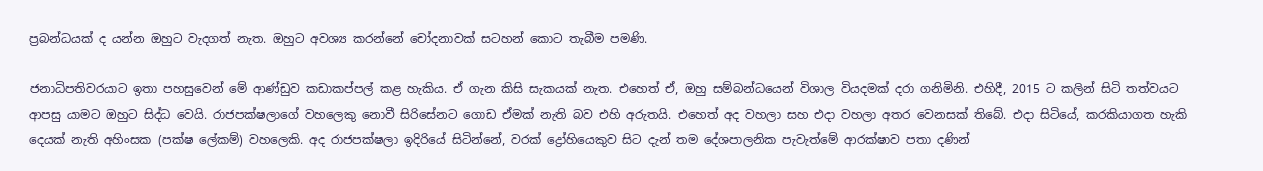ප්‍රබන්ධයක් ද යන්න ඔහුට වැදගත් නැත. ඔහුට අවශ්‍ය කරන්නේ චෝදනාවක් සටහන් කොට තැබීම පමණි.

ජනාධිපතිවරයාට ඉතා පහසුවෙන් මේ ආණ්ඩුව කඩාකප්පල් කළ හැකිය. ඒ ගැන කිසි සැකයක් නැත. එහෙත් ඒ, ඔහු සම්බන්ධයෙන් විශාල වියදමක් දරා ගනිමිනි. එහිදී, 2015 ට කලින් සිටි තත්වයට ආපසු යාමට ඔහුට සිද්ධ වෙයි. රාජපක්ෂලාගේ වහලෙකු නොවී සිරිසේනට ගොඩ ඒමක් නැති බව එහි අරුතයි. එහෙත් අද වහලා සහ එදා වහලා අතර වෙනසක් තිබේ. එදා සිටියේ, කරකියාගත හැකි දෙයක් නැති අහිංසක (පක්ෂ ලේකම්) වහලෙකි. අද රාජපක්ෂලා ඉදිරියේ සිටින්නේ, වරක් ද්‍රෝහියෙකුව සිට දැන් තම දේශපාලනික පැවැත්මේ ආරක්ෂාව පතා දණින්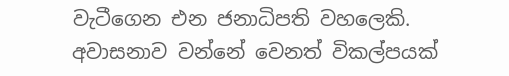වැටීගෙන එන ජනාධිපති වහලෙකි. අවාසනාව වන්නේ වෙනත් විකල්පයක්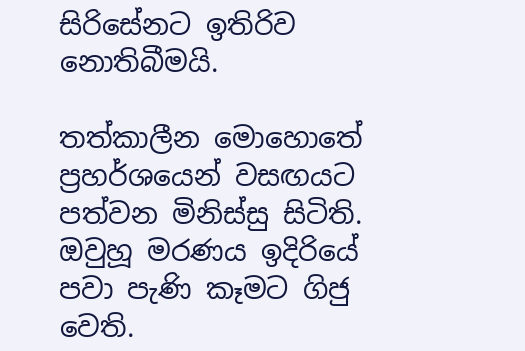සිරිසේනට ඉතිරිව නොතිබීමයි.

තත්කාලීන මොහොතේ ප්‍රහර්ශයෙන් වසඟයට පත්වන මිනිස්සු සිටිති. ඔවුහූ මරණය ඉදිරියේ පවා පැණි කෑමට ගිජු වෙති.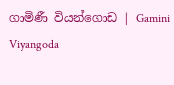ගාමිණී වියන්ගොඩ | Gamini Viyangoda